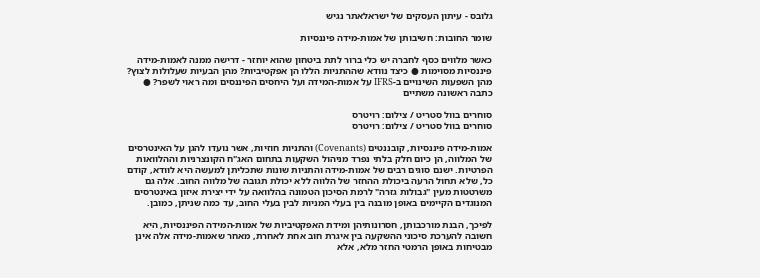גלובס - עיתון העסקים של ישראלאתר נגיש

שומר החובות: חשיבותן של אמות-מידה פיננסיות

כאשר מלווים כסף לחברה יש כלי ברור לתת ביטחון שהוא יוחזר - דרישה ממנה לאמות-מידה פיננסיות מסוימות ● כיצד נוודא שההתניות הללו הן אפקטיביות? מהן הבעיות שעלולות לצוץ? מהן השפעות השינויים ב-IFRS על אמות-המידה ועל היחסים הפיננסים ומה ראוי לשפר? ● כתבה ראשונה משתיים

סוחרים בוול סטריט / צילום: רויטרס
סוחרים בוול סטריט / צילום: רויטרס

אמות-מידה פיננסיות, קובננטים (Covenants) והתניות חוזיות, אשר נועדו להגן על האינטרסים של המלווה, הן כיום חלק בלתי נפרד מניהול השקעות בתחום האג"ח הקונצרניות וההלוואות הפרטיות. ישנם סוגים רבים של אמות-מידה והתניות שונות שתכליתן למעשה היא לוודא, קודם כל, שלא תחול הרעה ביכולת ההחזר של הלווה ללא יכולת תגובה של מלווה החוב. אלה גם משרטטות מעין "גבולות גזרה" לרמת הסיכון הטמונה בהלוואה על ידי יצירת איזון באינטרסים המנוגדים הקיימים באופן מובנה בין בעלי המניות לבין בעלי החוב, עד כמה שניתן, כמובן.

לפיכך, הבנת מורכבותן, חסרונותיהן ומידת האפקטיביות של אמות-המידה הפיננסיות, היא חשובה להערכת סיכוני ההשקעה בין איגרת חוב אחת לאחרת, מאחר שאמות-מידה אלה אינן מבטיחות באופן הרמטי החזר מלא, אלא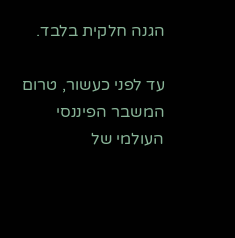הגנה חלקית בלבד.

עד לפני כעשור, טרום המשבר הפיננסי העולמי של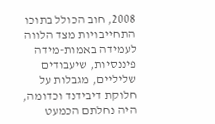2008, חוב הכולל בתוכו התחייבויות מצד הלווה לעמידה באמות-מידה פיננסיות, שיעבודים שליליים, מגבלות על חלוקת דיבידנד וכדומה, היה נחלתם הכמעט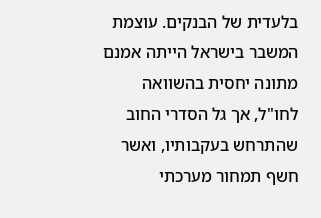בלעדית של הבנקים. עוצמת המשבר בישראל הייתה אמנם מתונה יחסית בהשוואה לחו"ל, אך גל הסדרי החוב שהתרחש בעקבותיו, ואשר חשף תמחור מערכתי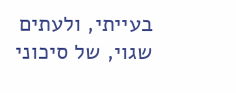בעייתי, ולעתים שגוי, של סיכוני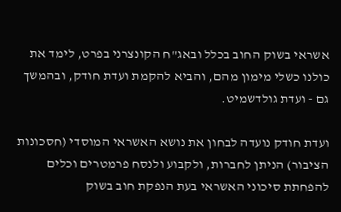אשראי בשוק החוב בכלל ובאג"ח הקונצרני בפרט, לימד את כולנו כשלי מימון מהם, והביא להקמת ועדת חודק, ובהמשך גם - ועדת גולדשמיט.

ועדת חודק נועדה לבחון את נושא האשראי המוסדי (חסכונות הציבור) הניתן לחברות, ולקבוע ולנסח פרמטרים וכלים להפחתת סיכוני האשראי בעת הנפקת חוב בשוק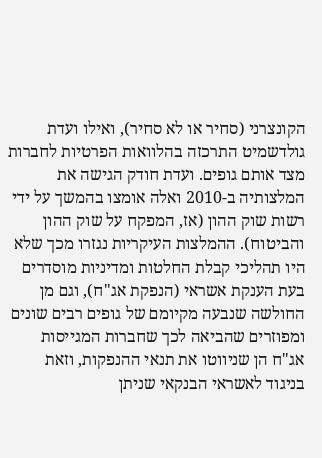הקונצרני (סחיר או לא סחיר), ואילו ועדת גולדשמיט התרכזה בהלוואות הפרטיות לחברות מצד אותם גופים. ועדת חודק הגישה את המלצותיה ב-2010 ואלה אומצו בהמשך על ידי רשות שוק ההון (אז, המפקח על שוק ההון והביטוח). ההמלצות העיקריות נגזרו מכך שלא היו תהליכי קבלת החלטות ומדיניות מוסדרים בעת הענקת אשראי (הנפקת אג"ח), וגם מן החולשה שנבעה מקיומם של גופים רבים שונים ומפוזרים שהביאה לכך שחברות המגייסות אג"ח הן שניווטו את תנאי ההנפקות, וזאת בניגוד לאשראי הבנקאי שניתן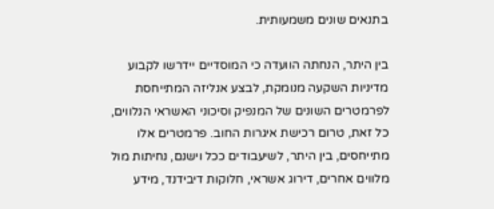בתנאים שונים משמעותית.

בין היתר, הנחתה הוועדה כי המוסדיים יידרשו לקבוע מדיניות השקעה מנומקת, לבצע אנליזה המתייחסת לפרמטרים השונים של המנפיק וסיכוני האשראי הנלווים, כל זאת, טרום רכישת איגרות החוב. פרמטרים אלו מתייחסים, בין היתר, לשיעבודים ככל וישנם, נחיתות מול מלווים אחרים, דירוג אשראי, חלוקות דיבידנד, מידע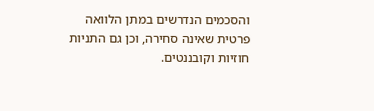והסכמים הנדרשים במתן הלוואה פרטית שאינה סחירה, וכן גם התניות חוזיות וקובננטים.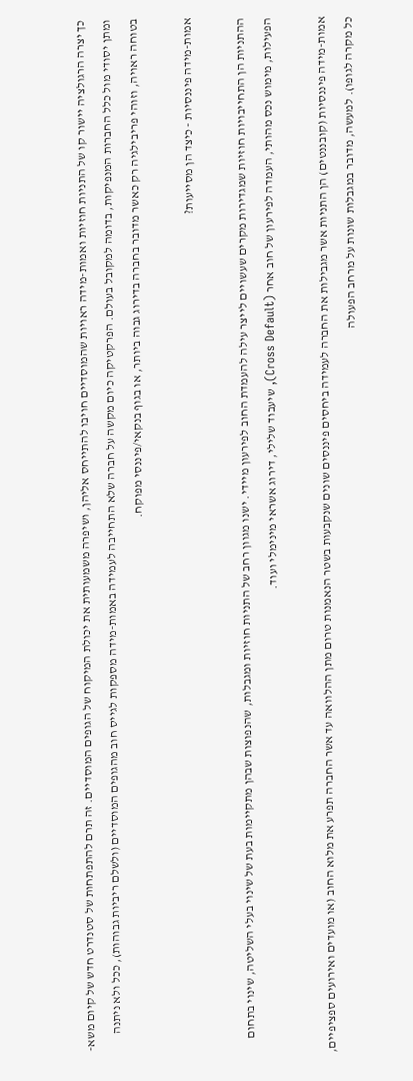כך יצרה הרגולציה יישור קו של התניות חוזיות ואמות-מידה ראויות שהמוסדיים חויבו להתייחס אליהן, ושיפרה משמעותית את יכולת המיקוח של הגופים המוסדיים. זה תרם להתפתחות של סטנדרט חדש של קיום משא-ומתן יסודי מול כלל החברות המנפיקות, בדומה למקובל בעולם. הפרקטיקה כיום מקשה על חברה שלא התחייבה לעמידה באמות-מידה מספקות לגייס חוב מהגופים המוסדיים (ולשלם ריביות גבוהות), ככל ולא ניתנה בטוחה ראויה, וזוהי פריבילגיה רק כאשר מדובר בחברה בדירוג גבוה ביותר, או בגוף בנקאי/פיננסי מפוקח.

אמות-מידה פיננסיות - כיצד הן מסייעות?

ההתניות הן התחייבויות חוזיות שמגדירות מקרים שעשויים לייצר עילה להעמדת החוב לפירעון מיידי. ישנו מגוון רחב של התניות חוזיות ומגבלות, שהנפוצות שבהן מתקיימות בעת של שינוי בעלי השליטה, שינוי בתחום הפעילות, מימוש נכס מהותי, העמדה לפירעון של חוב אחר (Cross Default), שיעבוד שלילי, דירוג אשראי מינימלי ועוד.

אמות-מידה פיננסיות (קובננטים) הן התניות אשר מגבילות את החברה לעמידה ביחסים פיננסים שונים שנקבעות בשטר הנאמנות טרום מתן ההלוואה עד אשר החברה תפרע את מלוא החוב (או מועדים ואירועים ספציפיים, כל מקרה לגופו). למעשה, מדובר במגבלות שונות על מרחב הפעולה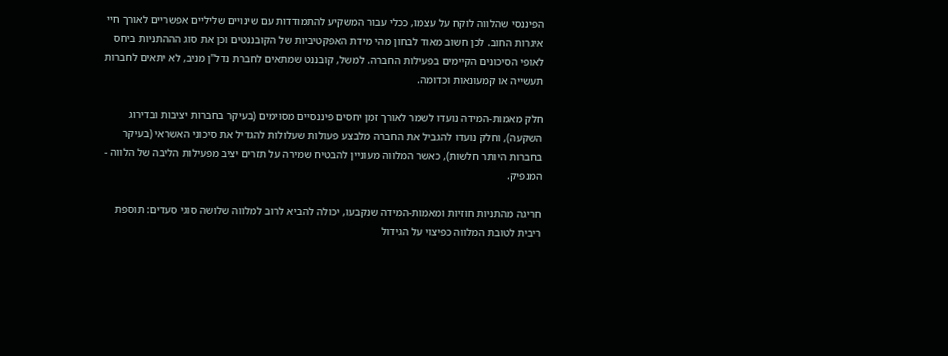הפיננסי שהלווה לוקח על עצמו, ככלי עבור המשקיע להתמודדות עם שינויים שליליים אפשריים לאורך חיי איגרות החוב. לכן חשוב מאוד לבחון מהי מידת האפקטיביות של הקובננטים וכן את סוג הההתניות ביחס לאופי הסיכונים הקיימים בפעילות החברה. למשל, קובננט שמתאים לחברת נדל"ן מניב, לא יתאים לחברות תעשייה או קמעונאות וכדומה.

חלק מאמות-המידה נועדו לשמר לאורך זמן יחסים פיננסיים מסוימים (בעיקר בחברות יציבות ובדירוג השקעה), וחלק נועדו להגביל את החברה מלבצע פעולות שעלולות להגדיל את סיכוני האשראי (בעיקר בחברות היותר חלשות), כאשר המלווה מעוניין להבטיח שמירה על תזרים יציב מפעילות הליבה של הלווה - המנפיק.

חריגה מהתניות חוזיות ומאמות-המידה שנקבעו, יכולה להביא לרוב למלווה שלושה סוגי סעדים: תוספת ריבית לטובת המלווה כפיצוי על הגידול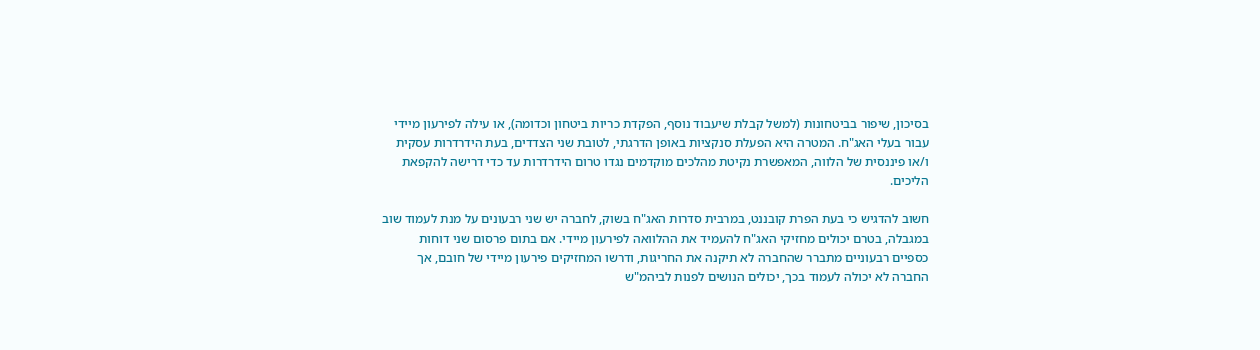בסיכון, שיפור בביטחונות (למשל קבלת שיעבוד נוסף, הפקדת כריות ביטחון וכדומה), או עילה לפירעון מיידי עבור בעלי האג"ח. המטרה היא הפעלת סנקציות באופן הדרגתי, לטובת שני הצדדים, בעת הידרדרות עסקית ו/או פיננסית של הלווה, המאפשרת נקיטת מהלכים מוקדמים נגדו טרום הידרדרות עד כדי דרישה להקפאת הליכים.

חשוב להדגיש כי בעת הפרת קובננט, במרבית סדרות האג"ח בשוק, לחברה יש שני רבעונים על מנת לעמוד שוב במגבלה, בטרם יכולים מחזיקי האג"ח להעמיד את ההלוואה לפירעון מיידי. אם בתום פרסום שני דוחות כספיים רבעוניים מתברר שהחברה לא תיקנה את החריגות, ודרשו המחזיקים פירעון מיידי של חובם, אך החברה לא יכולה לעמוד בכך, יכולים הנושים לפנות לביהמ"ש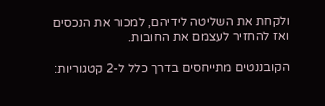ולקחת את השליטה לידיהם, למכור את הנכסים ואז להחזיר לעצמם את החובות.

הקובננטים מתייחסים בדרך כלל ל-2 קטגוריות: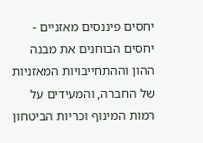יחסים פיננסים מאזניים - יחסים הבוחנים את מבנה ההון וההתחייבויות המאזניות של החברה, והמעידים על רמות המינוף וכריות הביטחון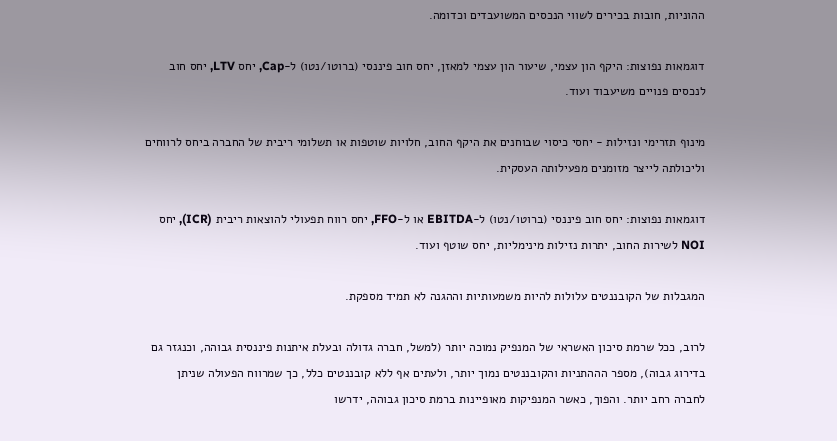ההוניות, חובות בכירים לשווי הנכסים המשועבדים וכדומה.

דוגמאות נפוצות: היקף הון עצמי, שיעור הון עצמי למאזן, יחס חוב פיננסי (ברוטו/נטו) ל-Cap, יחס LTV, יחס חוב לנכסים פנויים משיעבוד ועוד.

מינוף תזרימי ונזילות - יחסי כיסוי שבוחנים את היקף החוב, חלויות שוטפות או תשלומי ריבית של החברה ביחס לרווחים וליכולתה לייצר מזומנים מפעילותה העסקית.

דוגמאות נפוצות: יחס חוב פיננסי (ברוטו/נטו) ל-EBITDA או ל-FFO, יחס רווח תפעולי להוצאות ריבית (ICR), יחס NOI לשירות החוב, יתרות נזילות מינימליות, יחס שוטף ועוד.

המגבלות של הקובננטים עלולות להיות משמעותיות וההגנה לא תמיד מספקת.

לרוב, ככל שרמת סיכון האשראי של המנפיק נמוכה יותר (למשל, חברה גדולה ובעלת איתנות פיננסית גבוהה, וכנגזר גם בדירוג גבוה), מספר הההתניות והקובננטים נמוך יותר, ולעתים אף ללא קובננטים כלל, כך שמרווח הפעולה שניתן לחברה רחב יותר. והפוך, כאשר המנפיקות מאופיינות ברמת סיכון גבוהה, ידרשו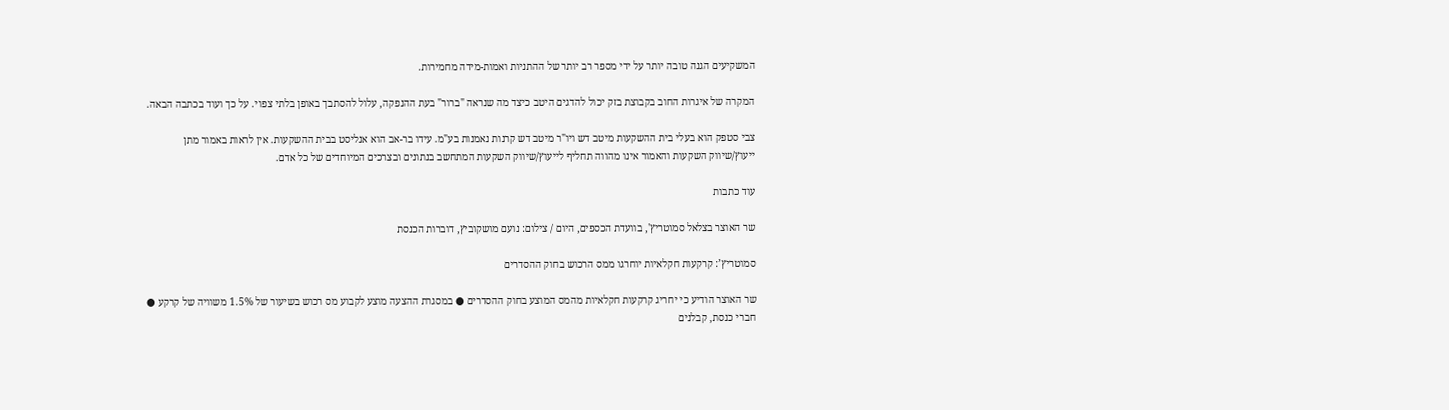המשקיעים הגנה טובה יותר על ידי מספר רב יותר של ההתניות ואמות-מידה מחמירות.

המקרה של איגרות החוב בקבוצת בזק יכול להדגים היטב כיצד מה שנראה "ברור" בעת ההנפקה, עלול להסתבך באופן בלתי צפוי. על כך ועוד בכתבה הבאה.

צבי סטפק הוא בעלי בית ההשקעות מיטב דש ויו"ר מיטב דש קרנות נאמנות בע"מ. עידו בר-אב הוא אנליסט בבית ההשקעות. אין לראות באמור מתן ייעוץ/שיווק השקעות והאמור אינו מהווה תחליף לייעוץ/שיווק השקעות המתחשב בנתונים ובצרכים המיוחדים של כל אדם.

עוד כתבות

שר האוצר בצלאל סמוטריץ', בוועדת הכספים, היום / צילום: נועם מושקוביץ, דוברות הכנסת

סמוטריץ’: קרקעות חקלאיות יוחרגו ממס הרכוש בחוק ההסדרים

שר האוצר הודיע כי יחריג קרקעות חקלאיות מהמס המוצע בחוק ההסדרים ● במסגרת ההצעה מוצע לקבוע מס רכוש בשיעור של 1.5% משוויה של קרקע ● חברי כנסת, קבלנים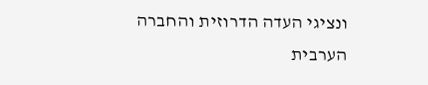ונציגי העדה הדרוזית והחברה הערבית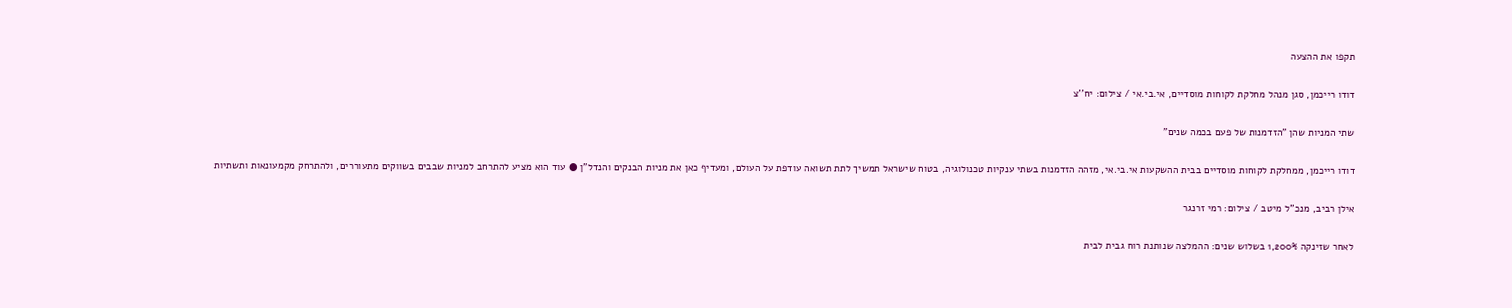תקפו את ההצעה

דודו רייכמן, סגן מנהל מחלקת לקוחות מוסדיים, אי.בי.אי / צילום: יח''צ

שתי המניות שהן "הזדמנות של פעם בכמה שנים"

דודו רייכמן, ממחלקת לקוחות מוסדיים בבית ההשקעות אי.בי.אי, מזהה הזדמנות בשתי ענקיות טכנולוגיה, בטוח שישראל תמשיך לתת תשואה עודפת על העולם, ומעדיף כאן את מניות הבנקים והנדל"ן ● עוד הוא מציע להתרחב למניות שבבים בשווקים מתעוררים, ולהתרחק מקמעונאות ותשתיות

אילן רביב, מנכ''ל מיטב / צילום: רמי זרנגר

לאחר שזינקה 1,200% בשלוש שנים: ההמלצה שנותנת רוח גבית לבית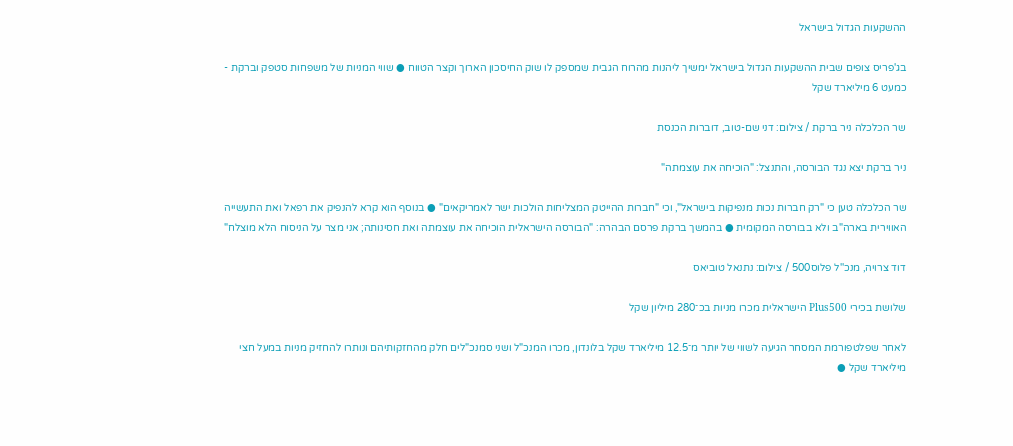ההשקעות הגדול בישראל

בג'פריס צופים שבית ההשקעות הגדול בישראל ימשיך ליהנות מהרוח הגבית שמספק לו שוק החיסכון הארוך וקצר הטווח ● שווי המניות של משפחות סטפק וברקת - כמעט 6 מיליארד שקל

שר הכלכלה ניר ברקת / צילום: דני שם-טוב, דוברות הכנסת

ניר ברקת יצא נגד הבורסה, והתנצל: "הוכיחה את עוצמתה"

שר הכלכלה טען כי "רק חברות נכות מנפיקות בישראל", וכי "חברות ההייטק המצליחות הולכות ישר לאמריקאים" ● בנוסף הוא קרא להנפיק את רפאל ואת התעשייה האווירית בארה"ב ולא בבורסה המקומית ● בהמשך ברקת פרסם הבהרה: "הבורסה הישראלית הוכיחה את עוצמתה ואת חסינותה; אני מצר על הניסוח הלא מוצלח"

דוד צרויה, מנכ''ל פלוס500 / צילום: נתנאל טוביאס

שלושת בכירי Plus500 הישראלית מכרו מניות בכ־280 מיליון שקל

לאחר שפלטפורמת המסחר הגיעה לשווי של יותר מ־12.5 מיליארד שקל בלונדון, מכרו המנכ"ל ושני סמנכ"לים חלק מהחזקותיהם ונותרו להחזיק מניות במעל חצי מיליארד שקל ●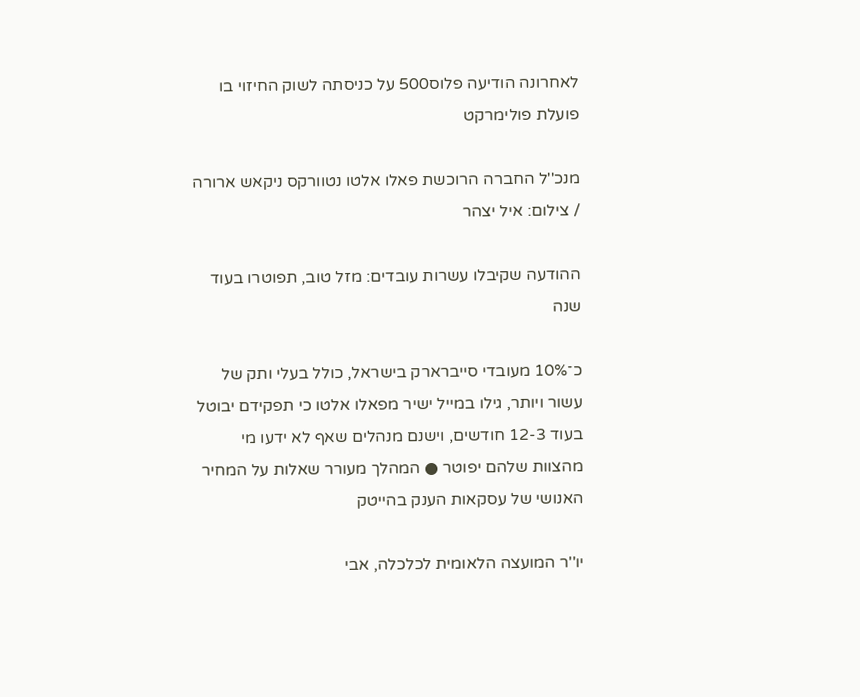לאחרונה הודיעה פלוס500 על כניסתה לשוק החיזוי בו פועלת פולימרקט

מנכ''ל החברה הרוכשת פאלו אלטו נטוורקס ניקאש ארורה / צילום: איל יצהר

ההודעה שקיבלו עשרות עובדים: מזל טוב, תפוטרו בעוד שנה

כ־10% מעובדי סייברארק בישראל, כולל בעלי ותק של עשור ויותר, גילו במייל ישיר מפאלו אלטו כי תפקידם יבוטל בעוד 12-3 חודשים, וישנם מנהלים שאף לא ידעו מי מהצוות שלהם יפוטר ● המהלך מעורר שאלות על המחיר האנושי של עסקאות הענק בהייטק

יו''ר המועצה הלאומית לכלכלה, אבי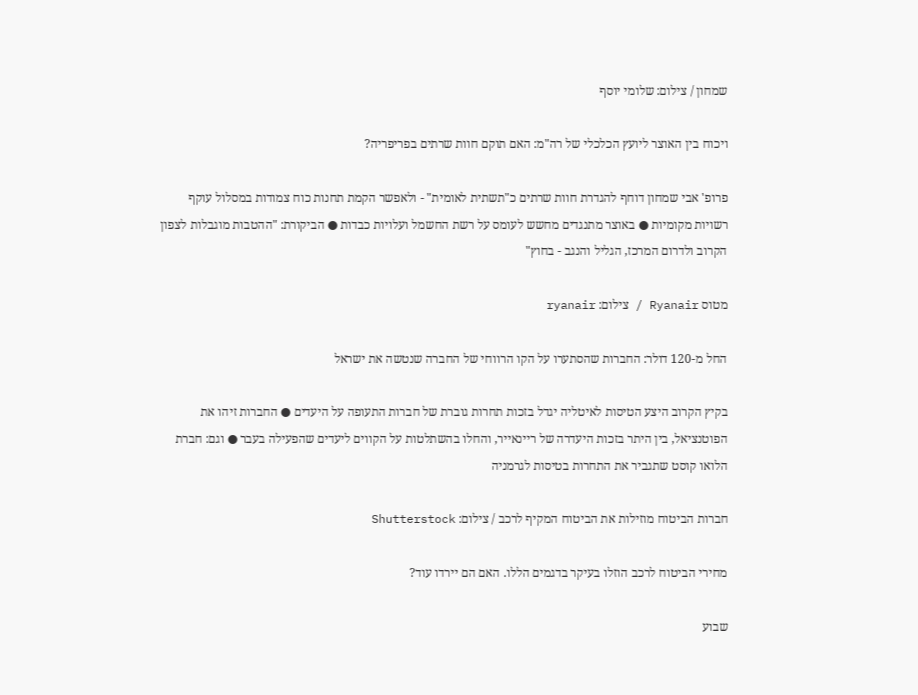שמחון / צילום: שלומי יוסף

ויכוח בין האוצר ליועץ הכלכלי של רה"מ: האם תוקם חוות שרתים בפריפריה?

פרופ' אבי שמחון דוחף להגדרת חוות שרתים כ"תשתית לאומית" - ולאפשר הקמת תחנות כוח צמודות במסלול עוקף רשויות מקומיות ● באוצר מתנגדים מחשש לעומס על רשת החשמל ועלויות כבדות ● הביקורת: "ההטבות מוגבלות לצפון הקרוב ולדרום המרכז, הגליל והנגב - בחוץ"

מטוס Ryanair / צילום: ryanair

החל מ-120 דולר: החברות שהסתערו על הקו הרווחי של החברה שנטשה את ישראל

בקיץ הקרוב היצע הטיסות לאיטליה יגדל בזכות תחרות גוברת של חברות התעופה על היעדים ● החברות זיהו את הפוטנציאל, בין היתר בזכות היעדרה של ריינאייר, והחלו בהשתלטות על הקווים ליעדים שהפעילה בעבר ● וגם: חברת הלואו קוסט שתגביר את התחרות בטיסות לגרמניה

חברות הביטוח מוזילות את הביטוח המקיף לרכב / צילום: Shutterstock

מחירי הביטוח לרכב הוזלו בעיקר בדגמים הללו. האם הם יירדו עוד?

שבוע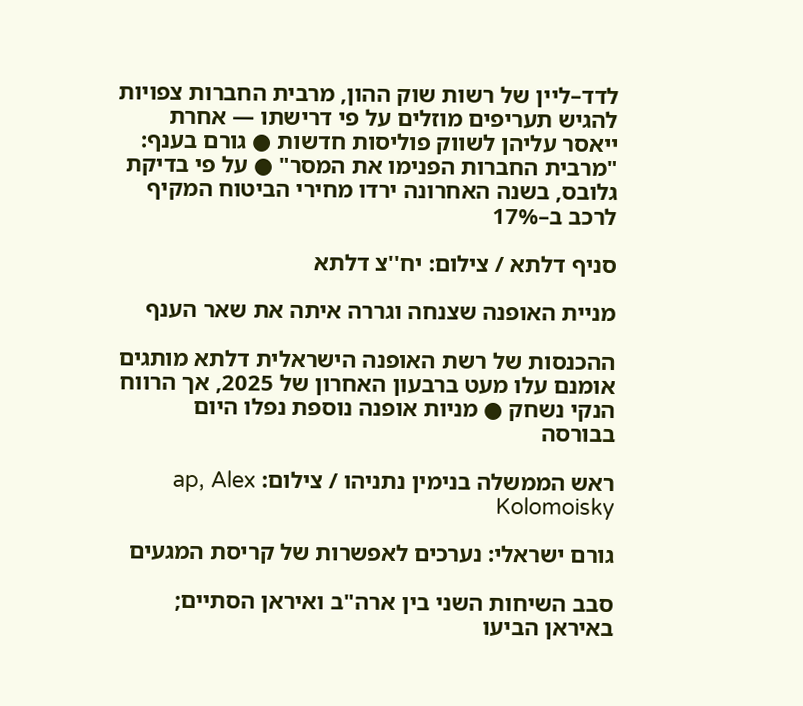לדד–ליין של רשות שוק ההון, מרבית החברות צפויות להגיש תעריפים מוזלים על פי דרישתו — אחרת ייאסר עליהן לשווק פוליסות חדשות ● גורם בענף: "מרבית החברות הפנימו את המסר" ● על פי בדיקת גלובס, בשנה האחרונה ירדו מחירי הביטוח המקיף לרכב ב–17%

סניף דלתא / צילום: יח''צ דלתא

מניית האופנה שצנחה וגררה איתה את שאר הענף

ההכנסות של רשת האופנה הישראלית דלתא מותגים אומנם עלו מעט ברבעון האחרון של 2025, אך הרווח הנקי נשחק ● מניות אופנה נוספת נפלו היום בבורסה

ראש הממשלה בנימין נתניהו / צילום: ap, Alex Kolomoisky

גורם ישראלי: נערכים לאפשרות של קריסת המגעים

סבב השיחות השני בין ארה"ב ואיראן הסתיים;  באיראן הביעו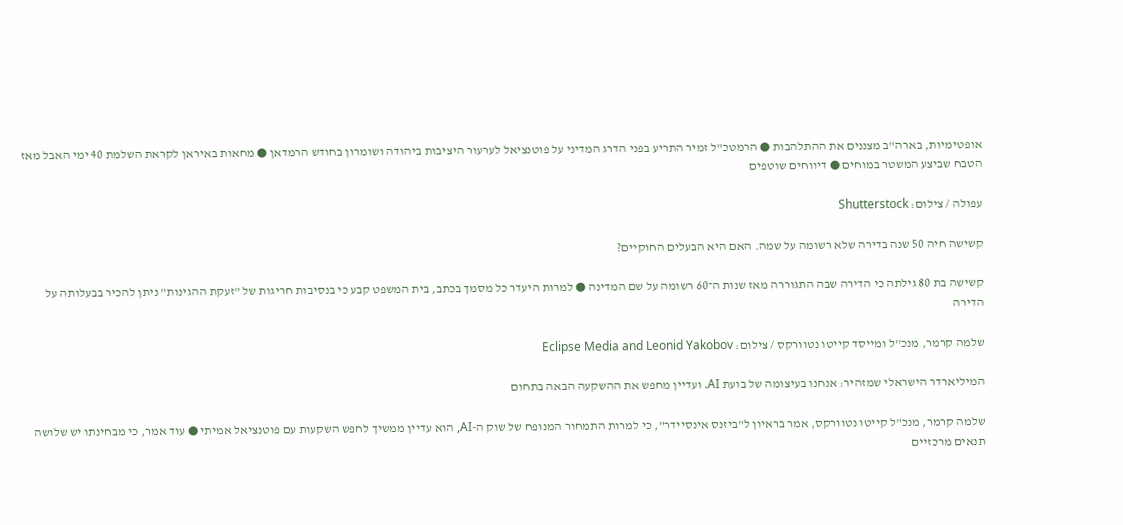אופטימיות, בארה"ב מצננים את ההתלהבות ● הרמטכ"ל זמיר התריע בפני הדרג המדיני על פוטנציאל לערעור היציבות ביהודה ושומרון בחודש הרמדאן ● מחאות באיראן לקראת השלמת 40 ימי האבל מאז הטבח שביצע המשטר במוחים ● דיווחים שוטפים

עפולה / צילום: Shutterstock

קשישה חיה 50 שנה בדירה שלא רשומה על שמה. האם היא הבעלים החוקיים?

קשישה בת 80 גילתה כי הדירה שבה התגוררה מאז שנות ה־60 רשומה על שם המדינה ● למרות היעדר כל מסמך בכתב, בית המשפט קבע כי בנסיבות חריגות של "זעקת ההגינות" ניתן להכיר בבעלותה על הדירה

שלמה קרמר, מנכ''ל ומייסד קייטו נטוורקס / צילום: Eclipse Media and Leonid Yakobov

המיליארדר הישראלי שמזהיר: אנחנו בעיצומה של בועת AI. ועדיין מחפש את ההשקעה הבאה בתחום

שלמה קרמר, מנכ"ל קייטו נטוורקס, אמר בראיון ל"ביזנס אינסיידר", כי למרות התמחור המנופח של שוק ה-AI, הוא עדיין ממשיך לחפש השקעות עם פוטנציאל אמיתי ● עוד אמר, כי מבחינתו יש שלושה תנאים מרכזיים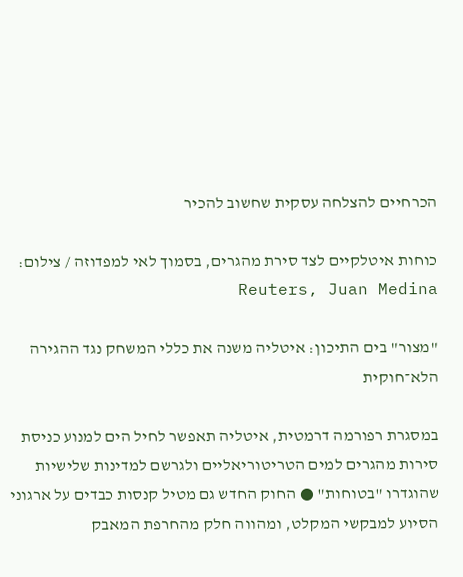הכרחיים להצלחה עסקית שחשוב להכיר

כוחות איטלקיים לצד סירת מהגרים, בסמוך לאי למפדוזה / צילום: Reuters, Juan Medina

"מצור" בים התיכון: איטליה משנה את כללי המשחק נגד ההגירה הלא־חוקית

במסגרת רפורמה דרמטית, איטליה תאפשר לחיל הים למנוע כניסת סירות מהגרים למים הטריטוריאליים ולגרשם למדינות שלישיות שהוגדרו "בטוחות" ● החוק החדש גם מטיל קנסות כבדים על ארגוני הסיוע למבקשי המקלט, ומהווה חלק מהחרפת המאבק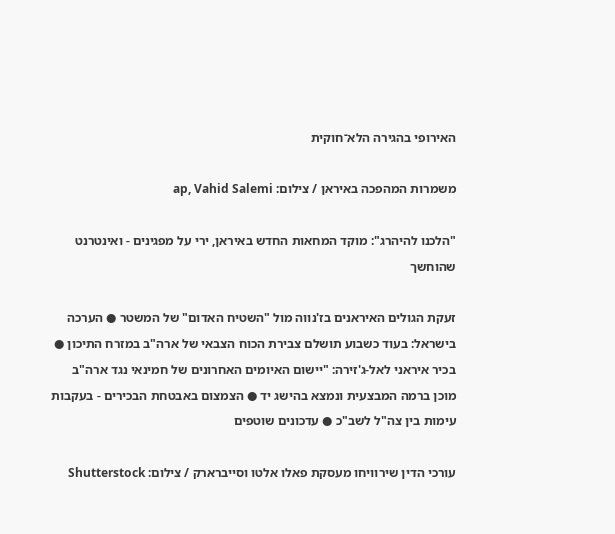האירופי בהגירה הלא־חוקית

משמרות המהפכה באיראן / צילום: ap, Vahid Salemi

"הלכנו להיהרג": מוקד המחאות החדש באיראן, ירי על מפגינים - ואינטרנט שהוחשך

זעקת הגולים האיראנים בז'נווה מול "השטיח האדום" של המשטר ● הערכה בישראל: בעוד כשבוע תושלם צבירת הכוח הצבאי של ארה"ב במזרח התיכון ● בכיר איראני לאל-ג'זירה: "יישום האיומים האחרונים של חמינאי נגד ארה"ב מוכן ברמה המבצעית ונמצא בהישג יד ● הצמצום באבטחת הבכירים - בעקבות עימות בין צה"ל לשב"כ ● עדכונים שוטפים

עורכי הדין שירוויחו מעסקת פאלו אלטו וסייברארק / צילום: Shutterstock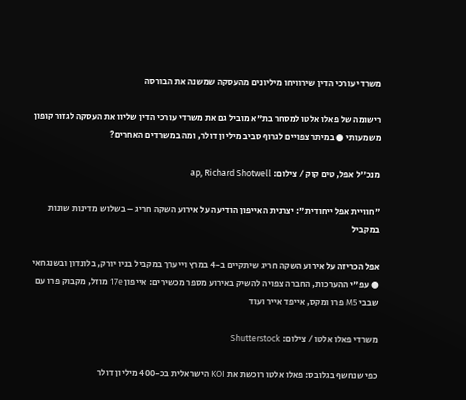משרדי עורכי הדין שירוויחו מיליונים מהעסקה שמשנה את הבורסה

רישומה של פאלו אלטו למסחר בת"א מוביל גם את משרדי עורכי הדין שליוו את העסקה לגזור קופון משמעותי ● במיתר צפויים לגרוף סביב מיליון דולר, ומה במשרדים האחרים?

מנכ''ל אפל, טים קוק / צילום: ap, Richard Shotwell

"חוויית אפל ייחודית": יצרנית האייפון הודיעה על אירוע השקה חריג – בשלוש מדינות שונות במקביל

אפל הכריזה על אירוע השקה חריג שיתקיים ב-4 במרץ וייערך במקביל בניו יורק, בלונדון ובשנגחאי ● עפ"י ההערכות, החברה צפויה להשיק באירוע מספר מכשירים: אייפון 17e מוזל, מקבוק פרו עם שבבי M5 פרו ומקס, אייפד אייר ועוד

משרדי פאלו אלטו / צילום: Shutterstock

כפי שנחשף בגלובס: פאלו אלטו רוכשת את KOI הישראלית בכ-400 מיליון דולר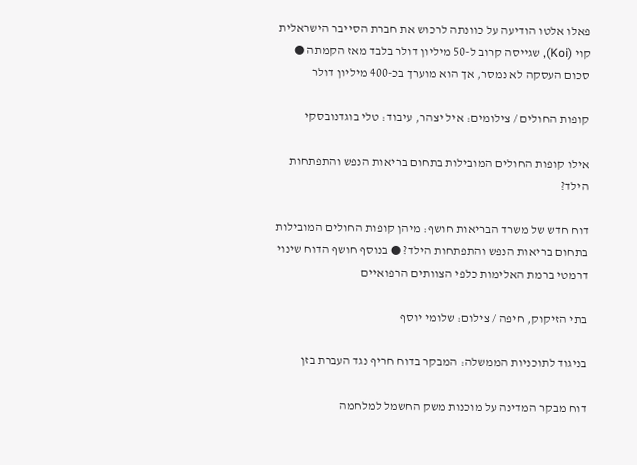פאלו אלטו הודיעה על כוונתה לרכוש את חברת הסייבר הישראלית קוי (Koi), שגייסה קרוב ל-50 מיליון דולר בלבד מאז הקמתה ● סכום העסקה לא נמסר, אך הוא מוערך בכ-400 מיליון דולר

קופות החולים / צילומים: איל יצהר, עיבוד: טלי בוגדנובסקי

אילו קופות החולים המובילות בתחום בריאות הנפש והתפתחות הילד?

דוח חדש של משרד הבריאות חושף: מיהן קופות החולים המובילות בתחום בריאות הנפש והתפתחות הילד? ● בנוסף חושף הדוח שינוי דרמטי ברמת האלימות כלפי הצוותים הרפואיים

בתי הזיקוק, חיפה / צילום: שלומי יוסף

בניגוד לתוכניות הממשלה: המבקר בדוח חריף נגד העברת בזן

דוח מבקר המדינה על מוכנות משק החשמל למלחמה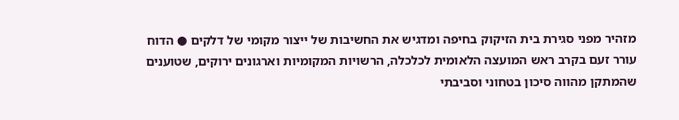מזהיר מפני סגירת בית הזיקוק בחיפה ומדגיש את החשיבות של ייצור מקומי של דלקים ● הדוח עורר זעם בקרב ראש המועצה הלאומית לכלכלה, הרשויות המקומיות וארגונים ירוקים, שטוענים שהמתקן מהווה סיכון בטחוני וסביבתי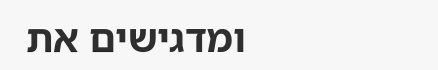ומדגישים את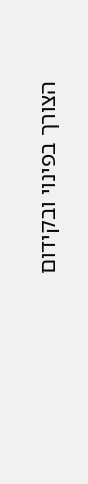הצורך בפינוי ובקידום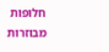חלופות מבוזרות